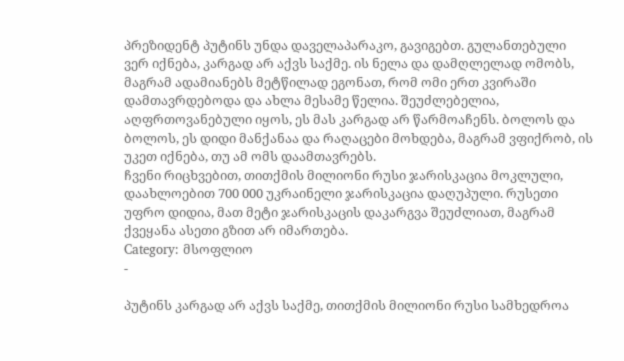პრეზიდენტ პუტინს უნდა დაველაპარაკო, გავიგებთ. გულანთებული ვერ იქნება, კარგად არ აქვს საქმე. ის ნელა და დამღლელად ომობს, მაგრამ ადამიანებს მეტწილად ეგონათ, რომ ომი ერთ კვირაში დამთავრდებოდა და ახლა მესამე წელია. შეუძლებელია, აღფრთოვანებული იყოს, ეს მას კარგად არ წარმოაჩენს. ბოლოს და ბოლოს, ეს დიდი მანქანაა და რაღაცები მოხდება, მაგრამ ვფიქრობ, ის უკეთ იქნება, თუ ამ ომს დაამთავრებს.
ჩვენი რიცხვებით, თითქმის მილიონი რუსი ჯარისკაცია მოკლული, დაახლოებით 700 000 უკრაინელი ჯარისკაცია დაღუპული. რუსეთი უფრო დიდია, მათ მეტი ჯარისკაცის დაკარგვა შეუძლიათ, მაგრამ ქვეყანა ასეთი გზით არ იმართება.
Category: მსოფლიო
-

პუტინს კარგად არ აქვს საქმე, თითქმის მილიონი რუსი სამხედროა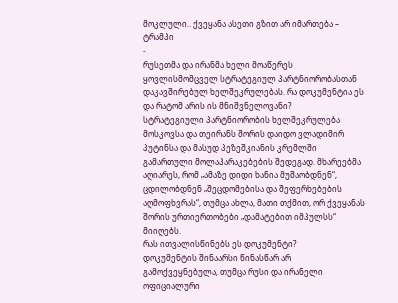მოკლული.. ქვეყანა ასეთი გზით არ იმართება – ტრამპი
-
რუსეთმა და ირანმა ხელი მოაწერეს ყოვლისმომცველ სტრატეგიულ პარტნიორობასთან დაკავშირებულ ხელშეკრულებას. რა დოკუმენტია ეს და რატომ არის ის მნიშვნელოვანი?
სტრატეგიული პარტნიორობის ხელშეკრულება მოსკოვსა და თეირანს შორის დაიდო ვლადიმირ პუტინსა და მასუდ პეზეშკიანის კრემლში გამართული მოლაპარაკებების შედეგად. მხარეებმა აღიარეს, რომ „ამაზე დიდი ხანია მუშაობდნენ“, ცდილობდნენ „შეცდომებისა და შეფერხებების აღმოფხვრას“, თუმცა ახლა, მათი თქმით, ორ ქვეყანას შორის ურთიერთობები „დამატებით იმპულსს“ მიიღებს.
რას ითვალისწინებს ეს დოკუმენტი?
დოკუმენტის შინაარსი წინასწარ არ გამოქვეყნებულა, თუმცა რუსი და ირანელი ოფიციალური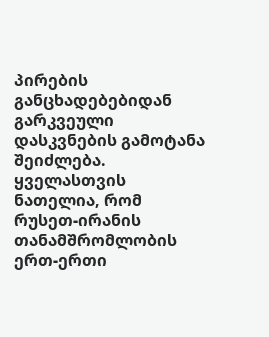პირების განცხადებებიდან გარკვეული დასკვნების გამოტანა შეიძლება. ყველასთვის ნათელია, რომ რუსეთ-ირანის თანამშრომლობის ერთ-ერთი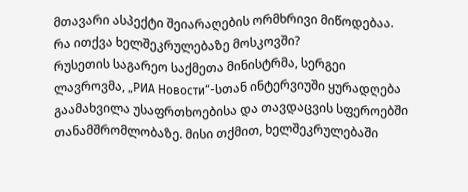მთავარი ასპექტი შეიარაღების ორმხრივი მიწოდებაა.
რა ითქვა ხელშეკრულებაზე მოსკოვში?
რუსეთის საგარეო საქმეთა მინისტრმა, სერგეი ლავროვმა, „РИА Новости“-სთან ინტერვიუში ყურადღება გაამახვილა უსაფრთხოებისა და თავდაცვის სფეროებში თანამშრომლობაზე. მისი თქმით, ხელშეკრულებაში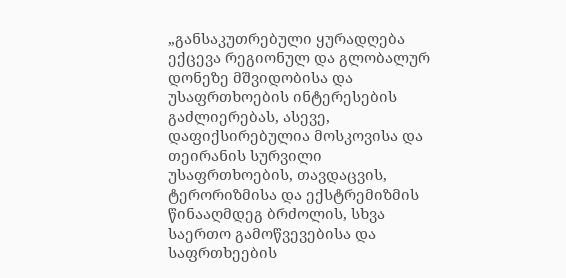„განსაკუთრებული ყურადღება ექცევა რეგიონულ და გლობალურ დონეზე მშვიდობისა და უსაფრთხოების ინტერესების გაძლიერებას, ასევე, დაფიქსირებულია მოსკოვისა და თეირანის სურვილი უსაფრთხოების, თავდაცვის, ტერორიზმისა და ექსტრემიზმის წინააღმდეგ ბრძოლის, სხვა საერთო გამოწვევებისა და საფრთხეების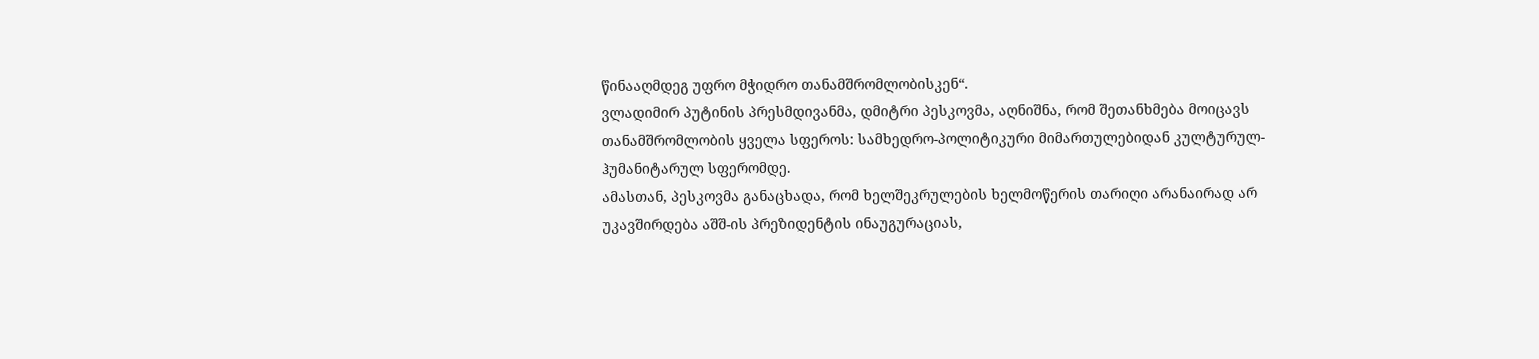წინააღმდეგ უფრო მჭიდრო თანამშრომლობისკენ“.
ვლადიმირ პუტინის პრესმდივანმა, დმიტრი პესკოვმა, აღნიშნა, რომ შეთანხმება მოიცავს თანამშრომლობის ყველა სფეროს: სამხედრო-პოლიტიკური მიმართულებიდან კულტურულ-ჰუმანიტარულ სფერომდე.
ამასთან, პესკოვმა განაცხადა, რომ ხელშეკრულების ხელმოწერის თარიღი არანაირად არ უკავშირდება აშშ-ის პრეზიდენტის ინაუგურაციას,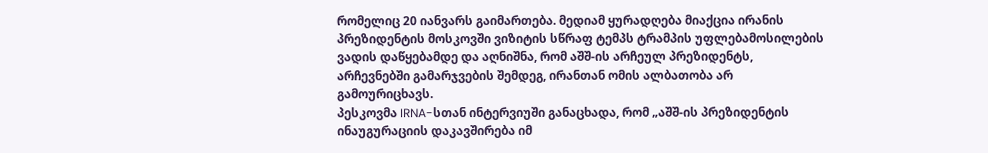რომელიც 20 იანვარს გაიმართება. მედიამ ყურადღება მიაქცია ირანის პრეზიდენტის მოსკოვში ვიზიტის სწრაფ ტემპს ტრამპის უფლებამოსილების ვადის დაწყებამდე და აღნიშნა, რომ აშშ-ის არჩეულ პრეზიდენტს, არჩევნებში გამარჯვების შემდეგ, ირანთან ომის ალბათობა არ გამოურიცხავს.
პესკოვმა IRNA-სთან ინტერვიუში განაცხადა, რომ „აშშ-ის პრეზიდენტის ინაუგურაციის დაკავშირება იმ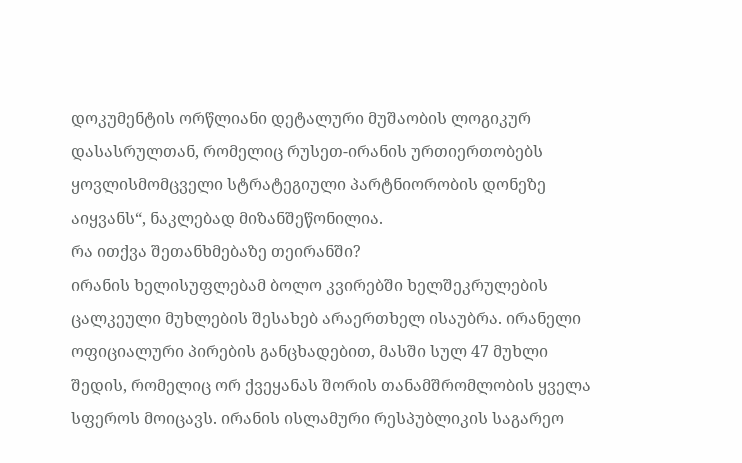დოკუმენტის ორწლიანი დეტალური მუშაობის ლოგიკურ დასასრულთან, რომელიც რუსეთ-ირანის ურთიერთობებს ყოვლისმომცველი სტრატეგიული პარტნიორობის დონეზე აიყვანს“, ნაკლებად მიზანშეწონილია.
რა ითქვა შეთანხმებაზე თეირანში?
ირანის ხელისუფლებამ ბოლო კვირებში ხელშეკრულების ცალკეული მუხლების შესახებ არაერთხელ ისაუბრა. ირანელი ოფიციალური პირების განცხადებით, მასში სულ 47 მუხლი შედის, რომელიც ორ ქვეყანას შორის თანამშრომლობის ყველა სფეროს მოიცავს. ირანის ისლამური რესპუბლიკის საგარეო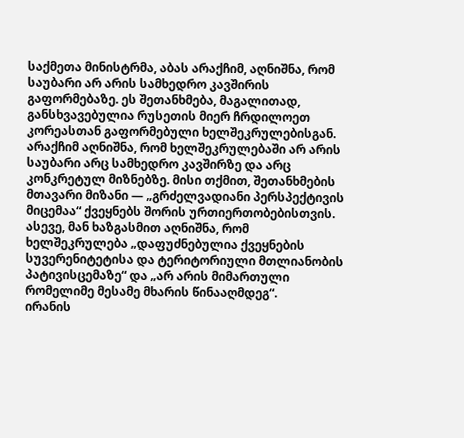საქმეთა მინისტრმა, აბას არაქჩიმ, აღნიშნა, რომ საუბარი არ არის სამხედრო კავშირის გაფორმებაზე. ეს შეთანხმება, მაგალითად, განსხვავებულია რუსეთის მიერ ჩრდილოეთ კორეასთან გაფორმებული ხელშეკრულებისგან.
არაქჩიმ აღნიშნა, რომ ხელშეკრულებაში არ არის საუბარი არც სამხედრო კავშირზე და არც კონკრეტულ მიზნებზე. მისი თქმით, შეთანხმების მთავარი მიზანი — „გრძელვადიანი პერსპექტივის მიცემაა“ ქვეყნებს შორის ურთიერთობებისთვის.
ასევე, მან ხაზგასმით აღნიშნა, რომ ხელშეკრულება „დაფუძნებულია ქვეყნების სუვერენიტეტისა და ტერიტორიული მთლიანობის პატივისცემაზე“ და „არ არის მიმართული რომელიმე მესამე მხარის წინააღმდეგ“.
ირანის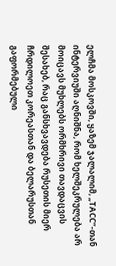ელჩმა მოსკოვში, ყაზემ ჯალალიმ, „ТАСС“-თან ინტერვიუში აღნიშნა, რომ ხელშეკრულება არ მოიცავს მუხლებს ორმხრივი თავდაცვის შესახებ, რაც განსხვავდება რუსეთის მიერ ჩრდილოეთ კორეასთან და ბელარუსთან გაფორმებული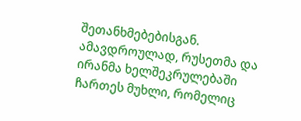შეთანხმებებისგან.
ამავდროულად, რუსეთმა და ირანმა ხელშეკრულებაში ჩართეს მუხლი, რომელიც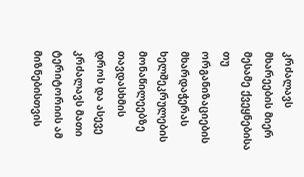კრძალავს მხარეების მიერ მესამე ქვეყნებისა თუ ორგანიზაციების მხარდაჭერას ხელშეკრულების მონაწილეებზე თავდასხმის დროს და ასევე კრძალავს მათი ტერიტორიის ამ მიზნებისთვის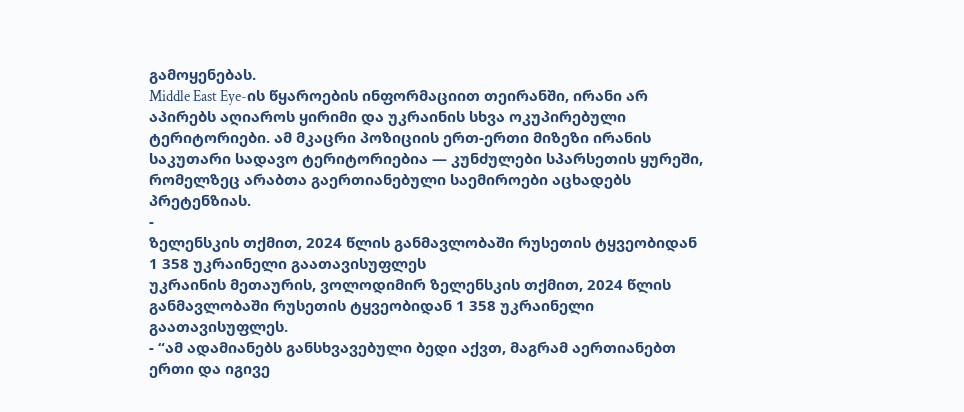გამოყენებას.
Middle East Eye-ის წყაროების ინფორმაციით თეირანში, ირანი არ აპირებს აღიაროს ყირიმი და უკრაინის სხვა ოკუპირებული ტერიტორიები. ამ მკაცრი პოზიციის ერთ-ერთი მიზეზი ირანის საკუთარი სადავო ტერიტორიებია — კუნძულები სპარსეთის ყურეში, რომელზეც არაბთა გაერთიანებული საემიროები აცხადებს პრეტენზიას.
-
ზელენსკის თქმით, 2024 წლის განმავლობაში რუსეთის ტყვეობიდან 1 358 უკრაინელი გაათავისუფლეს
უკრაინის მეთაურის, ვოლოდიმირ ზელენსკის თქმით, 2024 წლის განმავლობაში რუსეთის ტყვეობიდან 1 358 უკრაინელი გაათავისუფლეს.
- “ამ ადამიანებს განსხვავებული ბედი აქვთ, მაგრამ აერთიანებთ ერთი და იგივე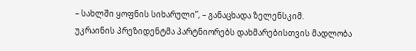– სახლში ყოფნის სიხარული”, – განაცხადა ზელენსკიმ.
უკრაინის პრეზიდენტმა პარტნიორებს დახმარებისთვის მადლობა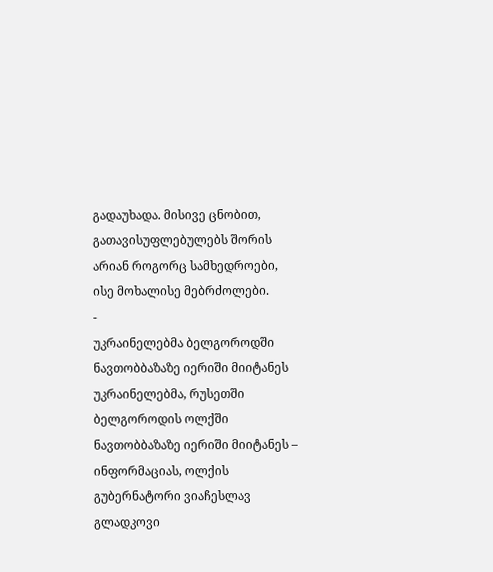გადაუხადა. მისივე ცნობით, გათავისუფლებულებს შორის არიან როგორც სამხედროები, ისე მოხალისე მებრძოლები.
-
უკრაინელებმა ბელგოროდში ნავთობბაზაზე იერიში მიიტანეს
უკრაინელებმა, რუსეთში ბელგოროდის ოლქში ნავთობბაზაზე იერიში მიიტანეს – ინფორმაციას, ოლქის გუბერნატორი ვიაჩესლავ გლადკოვი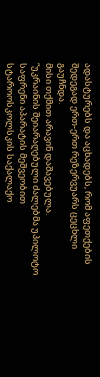ადასტურებს და აცხადებს, რომ აფეთქების შედეგად ერთ-ერთ რეზერვუარს ცეცხლი გაუჩნდა.
მისი თქმით არავინ დაშავებულა.
“უკრაინის შეიარაღებული ძალებმა უპილოტო საფრენი აპარატის მეშვეობით სტაროოსკოლსკის საქალაქო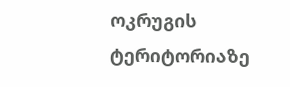ოკრუგის ტერიტორიაზე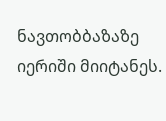ნავთობბაზაზე იერიში მიიტანეს.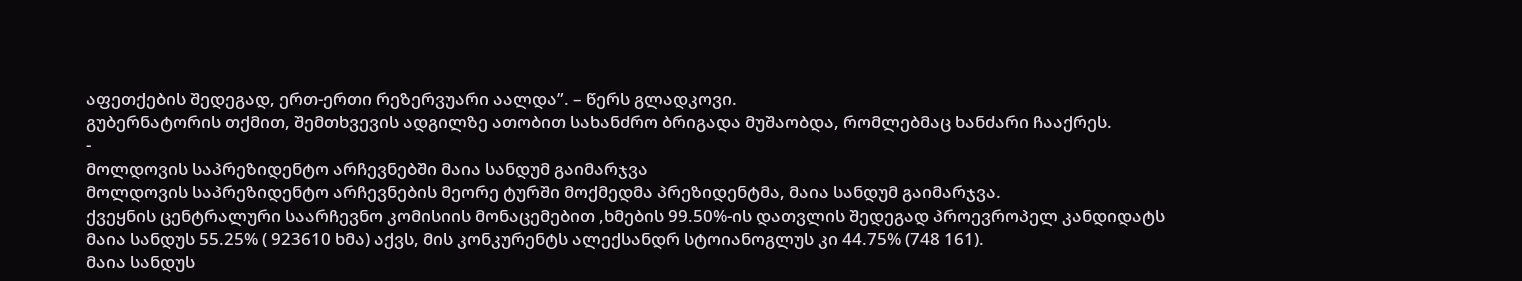აფეთქების შედეგად, ერთ-ერთი რეზერვუარი აალდა”. – წერს გლადკოვი.
გუბერნატორის თქმით, შემთხვევის ადგილზე ათობით სახანძრო ბრიგადა მუშაობდა, რომლებმაც ხანძარი ჩააქრეს.
-
მოლდოვის საპრეზიდენტო არჩევნებში მაია სანდუმ გაიმარჯვა
მოლდოვის საპრეზიდენტო არჩევნების მეორე ტურში მოქმედმა პრეზიდენტმა, მაია სანდუმ გაიმარჯვა.
ქვეყნის ცენტრალური საარჩევნო კომისიის მონაცემებით ,ხმების 99.50%-ის დათვლის შედეგად პროევროპელ კანდიდატს მაია სანდუს 55.25% ( 923610 ხმა) აქვს, მის კონკურენტს ალექსანდრ სტოიანოგლუს კი 44.75% (748 161).
მაია სანდუს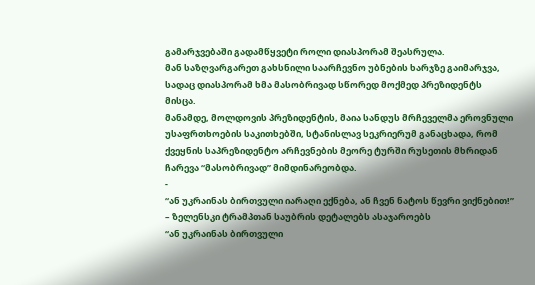გამარჯვებაში გადამწყვეტი როლი დიასპორამ შეასრულა.
მან საზღვარგარეთ გახსნილი საარჩევნო უბნების ხარჯზე გაიმარჯვა, სადაც დიასპორამ ხმა მასობრივად სწორედ მოქმედ პრეზიდენტს მისცა.
მანამდე, მოლდოვის პრეზიდენტის, მაია სანდუს მრჩეველმა ეროვნული უსაფრთხოების საკითხებში, სტანისლავ სეკრიერუმ განაცხადა, რომ ქვეყნის საპრეზიდენტო არჩევნების მეორე ტურში რუსეთის მხრიდან ჩარევა “მასობრივად” მიმდინარეობდა.
-
“ან უკრაინას ბირთვული იარაღი ექნება, ან ჩვენ ნატოს წევრი ვიქნებით!” – ზელენსკი ტრამპთან საუბრის დეტალებს ასაჯაროებს
“ან უკრაინას ბირთვული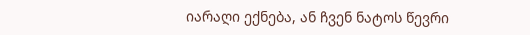იარაღი ექნება, ან ჩვენ ნატოს წევრი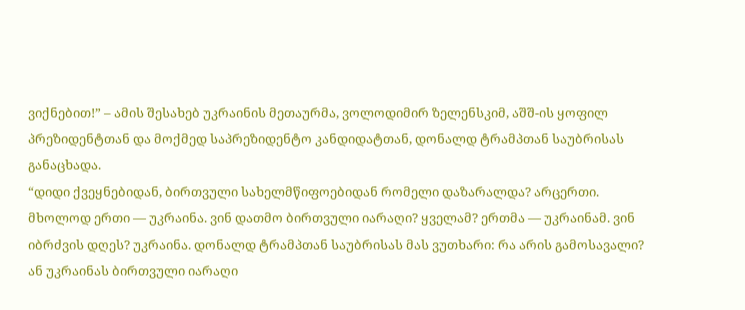ვიქნებით!” – ამის შესახებ უკრაინის მეთაურმა, ვოლოდიმირ ზელენსკიმ, აშშ-ის ყოფილ პრეზიდენტთან და მოქმედ საპრეზიდენტო კანდიდატთან, დონალდ ტრამპთან საუბრისას განაცხადა.
“დიდი ქვეყნებიდან, ბირთვული სახელმწიფოებიდან რომელი დაზარალდა? არცერთი. მხოლოდ ერთი — უკრაინა. ვინ დათმო ბირთვული იარაღი? ყველამ? ერთმა — უკრაინამ. ვინ იბრძვის დღეს? უკრაინა. დონალდ ტრამპთან საუბრისას მას ვუთხარი: რა არის გამოსავალი? ან უკრაინას ბირთვული იარაღი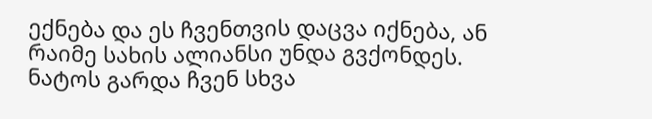ექნება და ეს ჩვენთვის დაცვა იქნება, ან რაიმე სახის ალიანსი უნდა გვქონდეს. ნატოს გარდა ჩვენ სხვა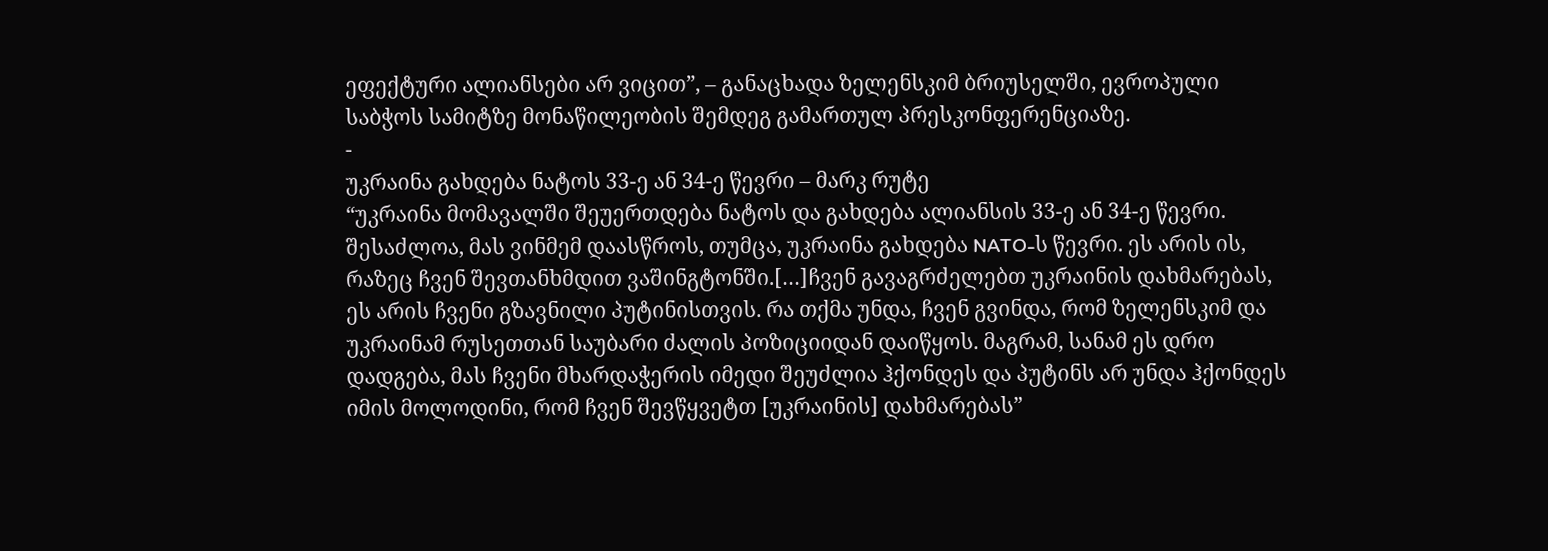ეფექტური ალიანსები არ ვიცით”, – განაცხადა ზელენსკიმ ბრიუსელში, ევროპული საბჭოს სამიტზე მონაწილეობის შემდეგ გამართულ პრესკონფერენციაზე.
-
უკრაინა გახდება ნატოს 33-ე ან 34-ე წევრი – მარკ რუტე
“უკრაინა მომავალში შეუერთდება ნატოს და გახდება ალიანსის 33-ე ან 34-ე წევრი. შესაძლოა, მას ვინმემ დაასწროს, თუმცა, უკრაინა გახდება NATO-ს წევრი. ეს არის ის, რაზეც ჩვენ შევთანხმდით ვაშინგტონში.[…]ჩვენ გავაგრძელებთ უკრაინის დახმარებას, ეს არის ჩვენი გზავნილი პუტინისთვის. რა თქმა უნდა, ჩვენ გვინდა, რომ ზელენსკიმ და უკრაინამ რუსეთთან საუბარი ძალის პოზიციიდან დაიწყოს. მაგრამ, სანამ ეს დრო დადგება, მას ჩვენი მხარდაჭერის იმედი შეუძლია ჰქონდეს და პუტინს არ უნდა ჰქონდეს იმის მოლოდინი, რომ ჩვენ შევწყვეტთ [უკრაინის] დახმარებას”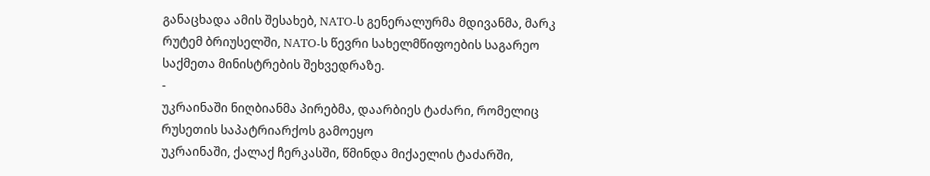განაცხადა ამის შესახებ, NATO-ს გენერალურმა მდივანმა, მარკ რუტემ ბრიუსელში, NATO-ს წევრი სახელმწიფოების საგარეო საქმეთა მინისტრების შეხვედრაზე.
-
უკრაინაში ნიღბიანმა პირებმა, დაარბიეს ტაძარი, რომელიც რუსეთის საპატრიარქოს გამოეყო
უკრაინაში, ქალაქ ჩერკასში, წმინდა მიქაელის ტაძარში,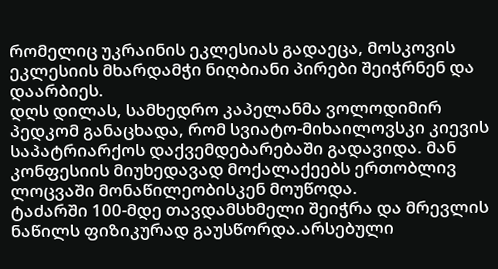რომელიც უკრაინის ეკლესიას გადაეცა, მოსკოვის ეკლესიის მხარდამჭი ნიღბიანი პირები შეიჭრნენ და დაარბიეს.
დღს დილას, სამხედრო კაპელანმა ვოლოდიმირ პედკომ განაცხადა, რომ სვიატო-მიხაილოვსკი კიევის საპატრიარქოს დაქვემდებარებაში გადავიდა. მან კონფესიის მიუხედავად მოქალაქეებს ერთობლივ ლოცვაში მონაწილეობისკენ მოუწოდა.
ტაძარში 100-მდე თავდამსხმელი შეიჭრა და მრევლის ნაწილს ფიზიკურად გაუსწორდა.არსებული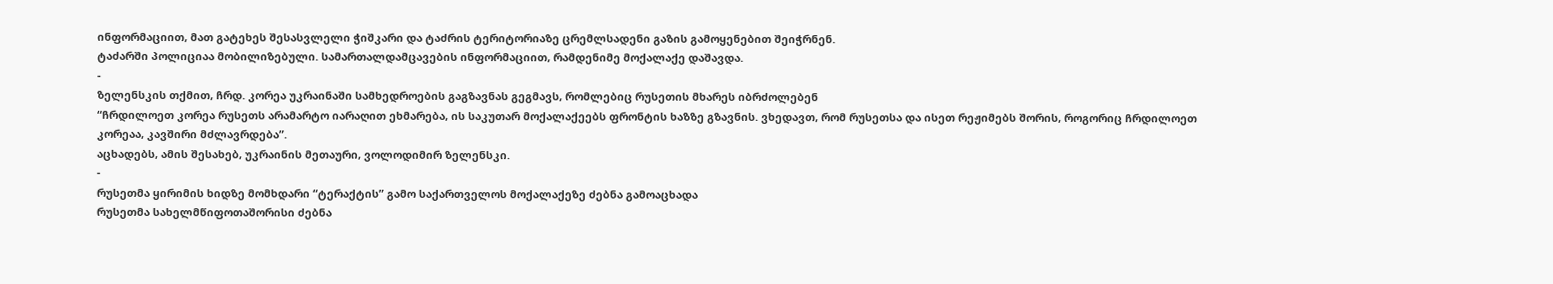ინფორმაციით, მათ გატეხეს შესასვლელი ჭიშკარი და ტაძრის ტერიტორიაზე ცრემლსადენი გაზის გამოყენებით შეიჭრნენ.
ტაძარში პოლიციაა მობილიზებული. სამართალდამცავების ინფორმაციით, რამდენიმე მოქალაქე დაშავდა.
-
ზელენსკის თქმით, ჩრდ. კორეა უკრაინაში სამხედროების გაგზავნას გეგმავს, რომლებიც რუსეთის მხარეს იბრძოლებენ
“ჩრდილოეთ კორეა რუსეთს არამარტო იარაღით ეხმარება, ის საკუთარ მოქალაქეებს ფრონტის ხაზზე გზავნის. ვხედავთ, რომ რუსეთსა და ისეთ რეჟიმებს შორის, როგორიც ჩრდილოეთ კორეაა, კავშირი მძლავრდება”.
აცხადებს, ამის შესახებ, უკრაინის მეთაური, ვოლოდიმირ ზელენსკი.
-
რუსეთმა ყირიმის ხიდზე მომხდარი “ტერაქტის” გამო საქართველოს მოქალაქეზე ძებნა გამოაცხადა
რუსეთმა სახელმწიფოთაშორისი ძებნა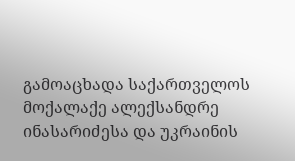გამოაცხადა საქართველოს მოქალაქე ალექსანდრე ინასარიძესა და უკრაინის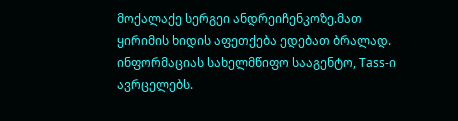მოქალაქე სერგეი ანდრეიჩენკოზე.მათ ყირიმის ხიდის აფეთქება ედებათ ბრალად. ინფორმაციას სახელმწიფო სააგენტო, Tass-ი ავრცელებს.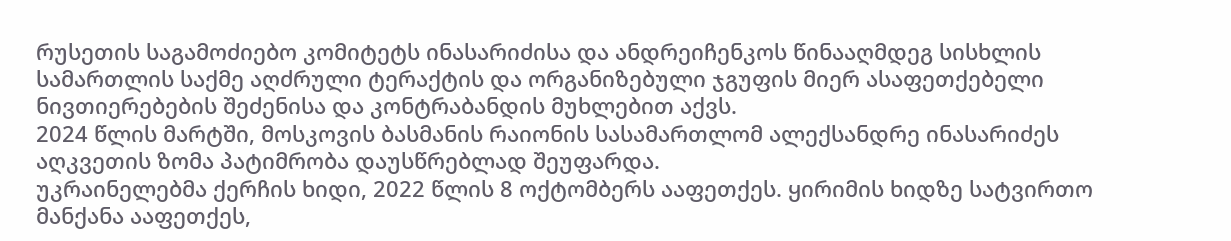რუსეთის საგამოძიებო კომიტეტს ინასარიძისა და ანდრეიჩენკოს წინააღმდეგ სისხლის სამართლის საქმე აღძრული ტერაქტის და ორგანიზებული ჯგუფის მიერ ასაფეთქებელი ნივთიერებების შეძენისა და კონტრაბანდის მუხლებით აქვს.
2024 წლის მარტში, მოსკოვის ბასმანის რაიონის სასამართლომ ალექსანდრე ინასარიძეს აღკვეთის ზომა პატიმრობა დაუსწრებლად შეუფარდა.
უკრაინელებმა ქერჩის ხიდი, 2022 წლის 8 ოქტომბერს ააფეთქეს. ყირიმის ხიდზე სატვირთო მანქანა ააფეთქეს,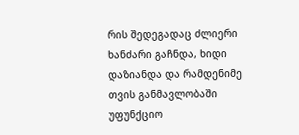რის შედეგადაც ძლიერი ხანძარი გაჩნდა, ხიდი დაზიანდა და რამდენიმე თვის განმავლობაში უფუნქციო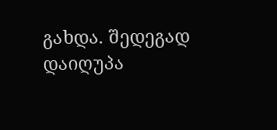გახდა. შედეგად დაიღუპა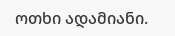ოთხი ადამიანი.